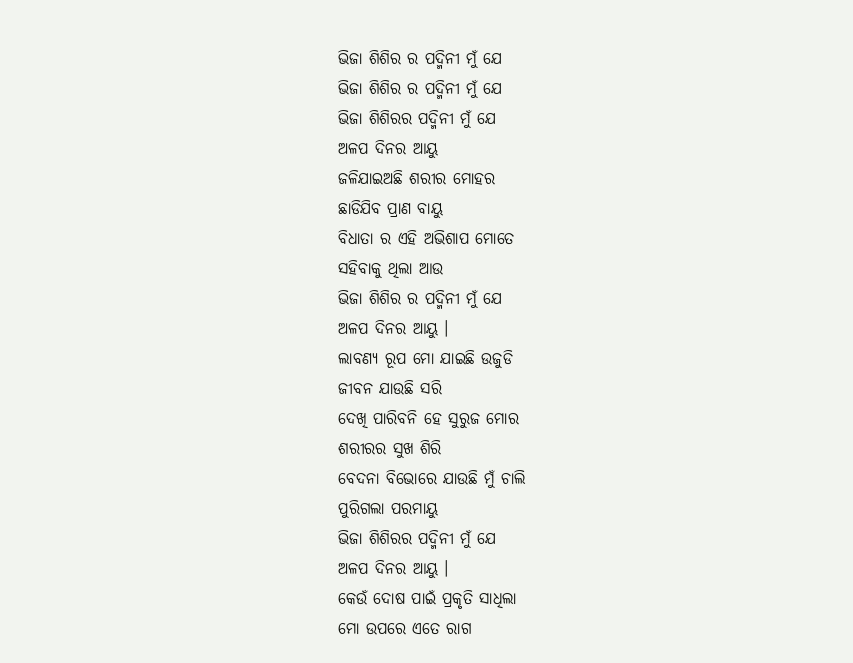ଭିଜା ଶିଶିର ର ପଦ୍ମିନୀ ମୁଁ ଯେ
ଭିଜା ଶିଶିର ର ପଦ୍ମିନୀ ମୁଁ ଯେ
ଭିଜା ଶିଶିରର ପଦ୍ମିନୀ ମୁଁ ଯେ
ଅଳପ ଦିନର ଆୟୁ
ଜଳିଯାଇଅଛି ଶରୀର ମୋହର
ଛାଡିଯିବ ପ୍ରାଣ ବାୟୁ
ବିଧାତା ର ଏହି ଅଭିଶାପ ମୋତେ
ସହିବାକୁ ଥିଲା ଆଉ
ଭିଜା ଶିଶିର ର ପଦ୍ମିନୀ ମୁଁ ଯେ
ଅଳପ ଦିନର ଆୟୁ ।
ଲାବଣ୍ୟ ରୂପ ମୋ ଯାଇଛି ଉଜୁଡି
ଜୀବନ ଯାଉଛି ସରି
ଦେଖି ପାରିବନି ହେ ସୁରୁଜ ମୋର
ଶରୀରର ସୁଖ ଶିରି
ବେଦନା ବିଭୋରେ ଯାଉଛି ମୁଁ ଚାଲି
ପୁରିଗଲା ପରମାୟୁ
ଭିଜା ଶିଶିରର ପଦ୍ମିନୀ ମୁଁ ଯେ
ଅଳପ ଦିନର ଆୟୁ ।
କେଉଁ ଦୋଷ ପାଇଁ ପ୍ରକୃତି ସାଧିଲା
ମୋ ଉପରେ ଏତେ ରାଗ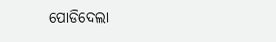ପୋଡିଦେଲା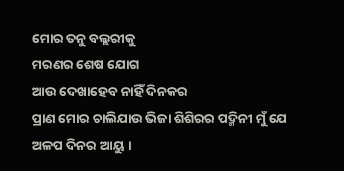ମୋର ତନୁ ବଲ୍ଲରୀକୁ
ମରଣର ଶେଷ ଯୋଗ
ଆଉ ଦେଖାହେବ ନାହିଁ ଦିନକର
ପ୍ରାଣ ମୋର ଚାଲିଯାଉ ଭିଜା ଶିଶିରର ପଦ୍ମିନୀ ମୁଁ ଯେ
ଅଳପ ଦିନର ଆୟୁ ।